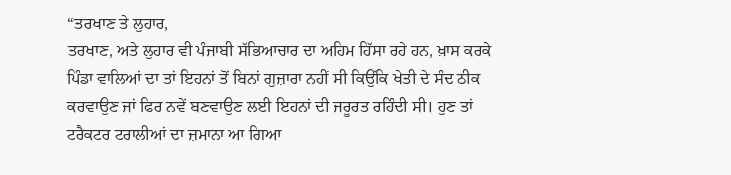“ਤਰਖਾਣ ਤੇ ਲੁਹਾਰ,
ਤਰਖਾਣ, ਅਤੇ ਲੁਹਾਰ ਵੀ ਪੰਜਾਬੀ ਸੱਭਿਆਚਾਰ ਦਾ ਅਹਿਮ ਹਿੱਸਾ ਰਹੇ ਹਨ, ਖ਼ਾਸ ਕਰਕੇ ਪਿੰਡਾ ਵਾਲਿਆਂ ਦਾ ਤਾਂ ਇਹਨਾਂ ਤੋਂ ਬਿਨਾਂ ਗੁਜ਼ਾਰਾ ਨਹੀਂ ਸੀ ਕਿਉਂਕਿ ਖੇਤੀ ਦੇ ਸੰਦ ਠੀਕ ਕਰਵਾਉਣ ਜਾਂ ਫਿਰ ਨਵੇਂ ਬਣਵਾਉਣ ਲਈ ਇਹਨਾਂ ਦੀ ਜਰੂਰਤ ਰਹਿੰਦੀ ਸੀ। ਹੁਣ ਤਾਂ ਟਰੈਕਟਰ ਟਰਾਲੀਆਂ ਦਾ ਜ਼ਮਾਨਾ ਆ ਗਿਆ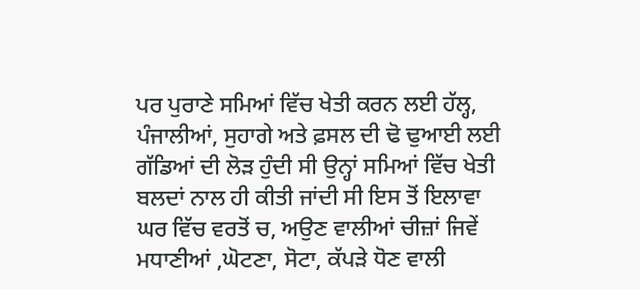ਪਰ ਪੁਰਾਣੇ ਸਮਿਆਂ ਵਿੱਚ ਖੇਤੀ ਕਰਨ ਲਈ ਹੱਲ੍ਹ, ਪੰਜਾਲੀਆਂ, ਸੁਹਾਗੇ ਅਤੇ ਫ਼ਸਲ ਦੀ ਢੋ ਢੁਆਈ ਲਈ ਗੱਡਿਆਂ ਦੀ ਲੋੜ ਹੁੰਦੀ ਸੀ ਉਨ੍ਹਾਂ ਸਮਿਆਂ ਵਿੱਚ ਖੇਤੀ ਬਲਦਾਂ ਨਾਲ ਹੀ ਕੀਤੀ ਜਾਂਦੀ ਸੀ ਇਸ ਤੋਂ ਇਲਾਵਾ ਘਰ ਵਿੱਚ ਵਰਤੋਂ ਚ, ਅਉਣ ਵਾਲੀਆਂ ਚੀਜ਼ਾਂ ਜਿਵੇਂ ਮਧਾਣੀਆਂ ,ਘੋਟਣਾ, ਸੋਟਾ, ਕੱਪੜੇ ਧੋਣ ਵਾਲੀ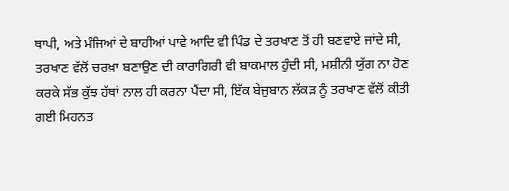ਥਾਪੀ, ਅਤੇ ਮੰਜਿਆਂ ਦੇ ਬਾਹੀਆਂ ਪਾਵੇ ਆਦਿ ਵੀ ਪਿੰਡ ਦੇ ਤਰਖਾਣ ਤੋਂ ਹੀ ਬਣਵਾਏ ਜਾਂਦੇ ਸੀ, ਤਰਖਾਣ ਵੱਲੋਂ ਚਰਖ਼ਾ ਬਣਾਉਣ ਦੀ ਕਾਰਾਗਿਰੀ ਵੀ ਬਾਕਮਾਲ ਹੁੰਦੀ ਸੀ, ਮਸ਼ੀਨੀ ਯੁੱਗ ਨਾ ਹੋਣ ਕਰਕੇ ਸੱਭ ਕੁੱਝ ਹੱਥਾਂ ਨਾਲ ਹੀ ਕਰਨਾ ਪੈਂਦਾ ਸੀ, ਇੱਕ ਬੇਜੁਬਾਨ ਲੱਕੜ ਨੂੰ ਤਰਖਾਣ ਵੱਲੋਂ ਕੀਤੀ ਗਈ ਮਿਹਨਤ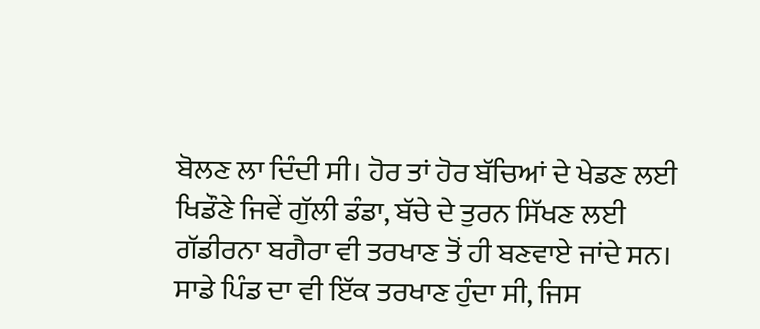ਬੋਲਣ ਲਾ ਦਿੰਦੀ ਸੀ। ਹੋਰ ਤਾਂ ਹੋਰ ਬੱਚਿਆਂ ਦੇ ਖੇਡਣ ਲਈ ਖਿਡੌਣੇ ਜਿਵੇਂ ਗੁੱਲੀ ਡੰਡਾ, ਬੱਚੇ ਦੇ ਤੁਰਨ ਸਿੱਖਣ ਲਈ ਗੱਡੀਰਨਾ ਬਗੈਰਾ ਵੀ ਤਰਖਾਣ ਤੋਂ ਹੀ ਬਣਵਾਏ ਜਾਂਦੇ ਸਨ।
ਸਾਡੇ ਪਿੰਡ ਦਾ ਵੀ ਇੱਕ ਤਰਖਾਣ ਹੁੰਦਾ ਸੀ, ਜਿਸ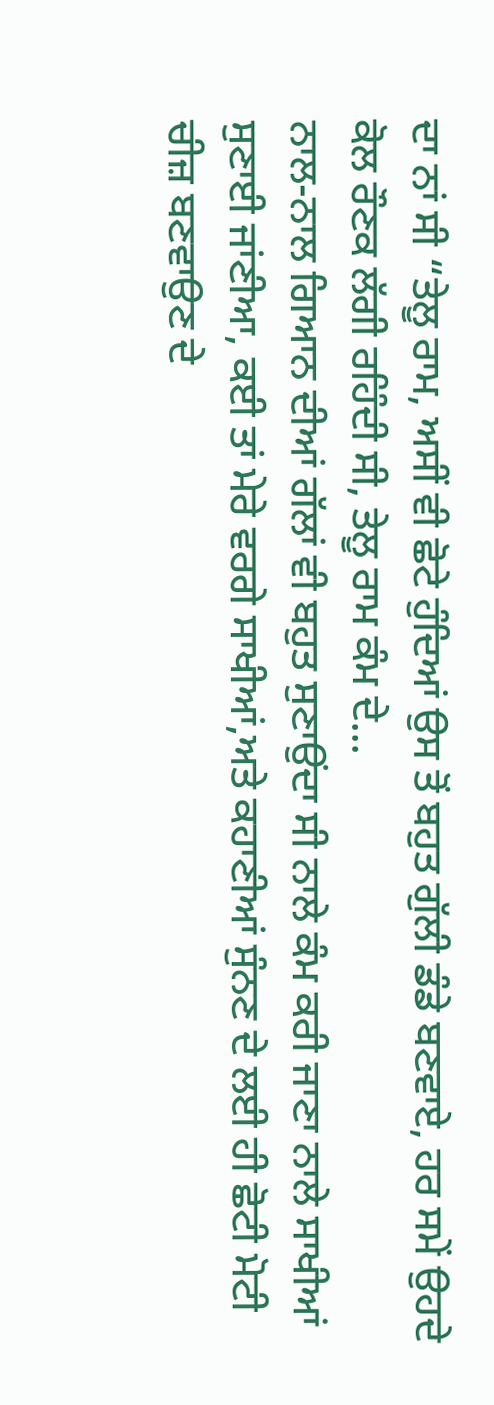ਦਾ ਨਾਂ ਸੀ “ਤੇਲੂ ਰਾਮ, ਅਸੀਂ ਵੀ ਛੋਟੇ ਹੁੰਦਿਆਂ ਉਸ ਤੋਂ ਬਹੁਤ ਗੁੱਲੀ ਡੰਡੇ ਬਣਵਾਏ, ਹਰ ਸਮੇਂ ਉਹਦੇ ਕੋਲ ਰੌਣਕ ਲੱਗੀ ਰਹਿੰਦੀ ਸੀ, ਤੇਲੂ ਰਾਮ ਕੰਮ ਦੇ...
ਨਾਲ-ਨਾਲ ਗਿਆਨ ਦੀਆਂ ਗੱਲਾਂ ਵੀ ਬਹੁਤ ਸੁਣਾਉਂਦਾ ਸੀ ਨਾਲੇ ਕੰਮ ਕਰੀ ਜਾਣਾ ਨਾਲੇ ਸਾਖੀਆਂ ਸੁਣਾਈ ਜਾਂਣੀਆ, ਕਈ ਤਾਂ ਮੇਰੇ ਵਰਗੇ ਸਾਖੀਆਂ,ਅਤੇ ਕਹਾਣੀਆਂ ਸੁੰਨਣ ਦੇ ਲਈ ਹੀ ਛੋਟੀ ਮੋਟੀ ਚੀਜ਼ ਬਣਵਾਉਣ ਦੇ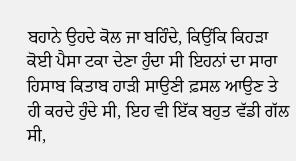ਬਹਾਨੇ ਉਹਦੇ ਕੋਲ ਜਾ ਬਹਿੰਦੇ, ਕਿਉਂਕਿ ਕਿਹੜਾ ਕੋਈ ਪੈਸਾ ਟਕਾ ਦੇਣਾ ਹੁੰਦਾ ਸੀ ਇਹਨਾਂ ਦਾ ਸਾਰਾ ਹਿਸਾਬ ਕਿਤਾਬ ਹਾੜੀ ਸਾਉਣੀ ਫ਼ਸਲ ਆਉਣ ਤੇ ਹੀ ਕਰਦੇ ਹੁੰਦੇ ਸੀ, ਇਹ ਵੀ ਇੱਕ ਬਹੁਤ ਵੱਡੀ ਗੱਲ ਸੀ,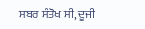ਸਬਰ ਸੰਤੋਖ ਸੀ, ਦੂਜੀ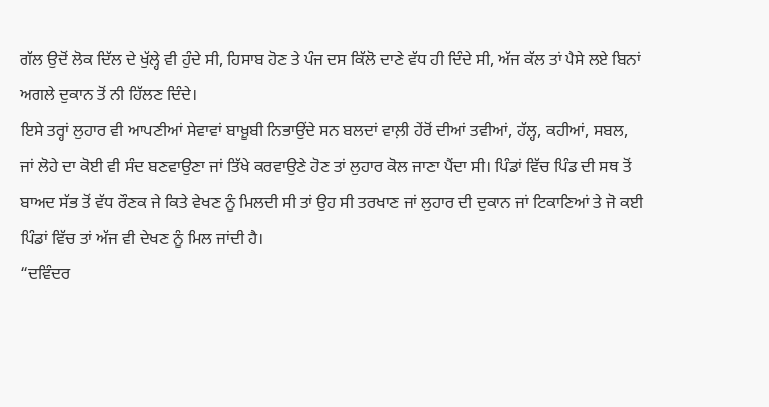ਗੱਲ ਉਦੋਂ ਲੋਕ ਦਿੱਲ ਦੇ ਖੁੱਲ੍ਹੇ ਵੀ ਹੁੰਦੇ ਸੀ, ਹਿਸਾਬ ਹੋਣ ਤੇ ਪੰਜ ਦਸ ਕਿੱਲੋ ਦਾਣੇ ਵੱਧ ਹੀ ਦਿੰਦੇ ਸੀ, ਅੱਜ ਕੱਲ ਤਾਂ ਪੈਸੇ ਲਏ ਬਿਨਾਂ ਅਗਲੇ ਦੁਕਾਨ ਤੋਂ ਨੀ ਹਿੱਲਣ ਦਿੰਦੇ।
ਇਸੇ ਤਰ੍ਹਾਂ ਲੁਹਾਰ ਵੀ ਆਪਣੀਆਂ ਸੇਵਾਵਾਂ ਬਾਖ਼ੂਬੀ ਨਿਭਾਉਂਦੇ ਸਨ ਬਲਦਾਂ ਵਾਲ਼ੀ ਹੇਂਰੋਂ ਦੀਆਂ ਤਵੀਆਂ, ਹੱਲ੍ਹ, ਕਹੀਆਂ, ਸਬਲ, ਜਾਂ ਲੋਹੇ ਦਾ ਕੋਈ ਵੀ ਸੰਦ ਬਣਵਾਉਣਾ ਜਾਂ ਤਿੱਖੇ ਕਰਵਾਉਣੇ ਹੋਣ ਤਾਂ ਲੁਹਾਰ ਕੋਲ ਜਾਣਾ ਪੈਂਦਾ ਸੀ। ਪਿੰਡਾਂ ਵਿੱਚ ਪਿੰਡ ਦੀ ਸਥ ਤੋਂ ਬਾਅਦ ਸੱਭ ਤੋਂ ਵੱਧ ਰੌਣਕ ਜੇ ਕਿਤੇ ਵੇਖਣ ਨੂੰ ਮਿਲਦੀ ਸੀ ਤਾਂ ਉਹ ਸੀ ਤਰਖਾਣ ਜਾਂ ਲੁਹਾਰ ਦੀ ਦੁਕਾਨ ਜਾਂ ਟਿਕਾਣਿਆਂ ਤੇ ਜੋ ਕਈ ਪਿੰਡਾਂ ਵਿੱਚ ਤਾਂ ਅੱਜ ਵੀ ਦੇਖਣ ਨੂੰ ਮਿਲ ਜਾਂਦੀ ਹੈ।
“ਦਵਿੰਦਰ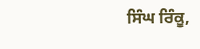ਸਿੰਘ ਰਿੰਕੂ,